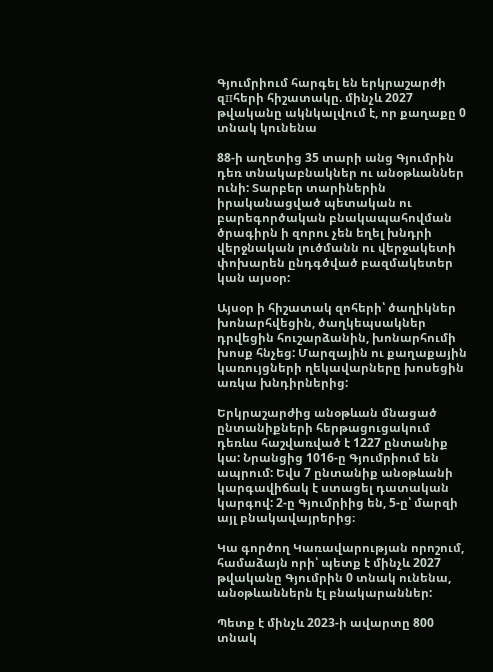Գյումրիում հարգել են երկրաշարժի զпհերի հիշատակը. մինչև 2027 թվականը ակնկալվում է, որ քաղաքը 0 տնակ կունենա

88-ի աղետից 35 տարի անց Գյումրին դեռ տնակաբնակներ ու անօթևաններ ունի: Տարբեր տարիներին իրականացված պետական ու բարեգործական բնակապահովման ծրագիրն ի զորու չեն եղել խնդրի վերջնական լուծմանն ու վերջակետի փոխարեն ընդգծված բազմակետեր կան այսօր:

Այսօր ի հիշատակ զոհերի՝ ծաղիկներ խոնարհվեցին, ծաղկեպսակներ դրվեցին հուշարձանին, խոնարհումի խոսք հնչեց: Մարզային ու քաղաքային կառույցների ղեկավարները խոսեցին առկա խնդիրներից:

Երկրաշարժից անօթևան մնացած ընտանիքների հերթացուցակում դեռևս հաշվառված է 1227 ընտանիք կա: Նրանցից 1016-ը Գյումրիում են ապրում: Եվս 7 ընտանիք անօթևանի կարգավիճակ է ստացել դատական կարգով: 2-ը Գյումրիից են, 5-ը՝ մարզի այլ բնակավայրերից։

Կա գործող Կառավարության որոշում, համաձայն որի՝ պետք է մինչև 2027 թվականը Գյումրին 0 տնակ ունենա, անօթևաններն էլ բնակարաններ:

Պետք է մինչև 2023-ի ավարտը 800 տնակ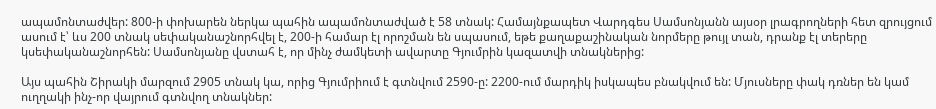ապամոնտաժվեր: 800-ի փոխարեն ներկա պահին ապամոնտաժված է 58 տնակ: Համայնքապետ Վարդգես Սամսոնյանն այսօր լրագրողների հետ զրույցում ասում է՝ ևս 200 տնակ սեփականաշնորհվել է, 200-ի համար էլ որոշման են սպասում, եթե քաղաքաշինական նորմերը թույլ տան, դրանք էլ տերերը կսեփականաշնորհեն: Սամսոնյանը վստահ է, որ մինչ ժամկետի ավարտը Գյումրին կազատվի տնակներից:

Այս պահին Շիրակի մարզում 2905 տնակ կա, որից Գյումրիում է գտնվում 2590-ը: 2200-ում մարդիկ իսկապես բնակվում են: Մյուսները փակ դռներ են կամ ուղղակի ինչ-որ վայրում գտնվող տնակներ: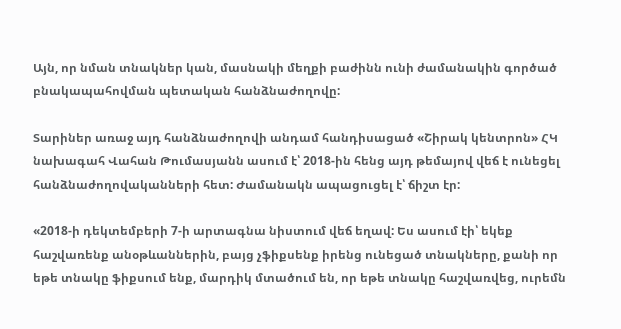Այն, որ նման տնակներ կան, մասնակի մեղքի բաժինն ունի ժամանակին գործած բնակապահովման պետական հանձնաժողովը:

Տարիներ առաջ այդ հանձնաժողովի անդամ հանդիսացած «Շիրակ կենտրոն» ՀԿ նախագահ Վահան Թումասյանն ասում է՝ 2018-ին հենց այդ թեմայով վեճ է ունեցել հանձնաժողովականների հետ: Ժամանակն ապացուցել է՝ ճիշտ էր:

«2018-ի դեկտեմբերի 7-ի արտագնա նիստում վեճ եղավ: Ես ասում էի՝ եկեք հաշվառենք անօթևաններին, բայց չֆիքսենք իրենց ունեցած տնակները, քանի որ եթե տնակը ֆիքսում ենք, մարդիկ մտածում են, որ եթե տնակը հաշվառվեց, ուրեմն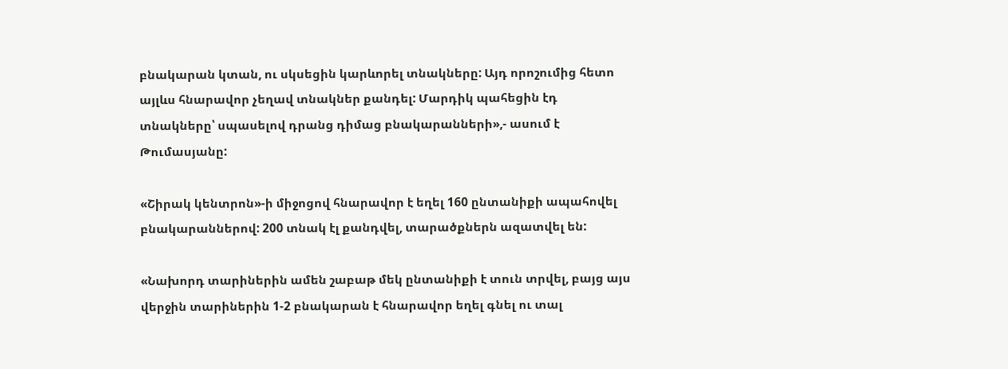բնակարան կտան, ու սկսեցին կարևորել տնակները: Այդ որոշումից հետո այլևս հնարավոր չեղավ տնակներ քանդել: Մարդիկ պահեցին էդ տնակները՝ սպասելով դրանց դիմաց բնակարանների»,- ասում է Թումասյանը:

«Շիրակ կենտրոն»-ի միջոցով հնարավոր է եղել 160 ընտանիքի ապահովել բնակարաններով: 200 տնակ էլ քանդվել, տարածքներն ազատվել են:

«Նախորդ տարիներին ամեն շաբաթ մեկ ընտանիքի է տուն տրվել, բայց այս վերջին տարիներին 1-2 բնակարան է հնարավոր եղել գնել ու տալ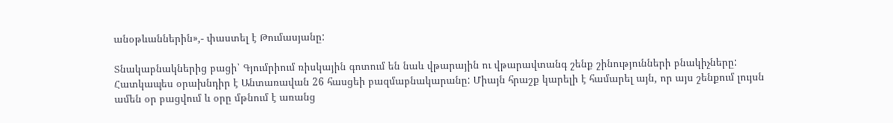անօթևաններին»,- փաստել է Թումասյանը:

Տնակաբնակներից բացի՝ Գյումրիում ռիսկային գոտում են նաև վթարային ու վթարավտանգ շենք շինությունների բնակիչները: Հատկապես օրախնդիր է Անտառավան 26 հասցեի բազմաբնակարանը: Միայն հրաշք կարելի է համարել այն, որ այս շենքում լույսն ամեն օր բացվում և օրը մթնում է առանց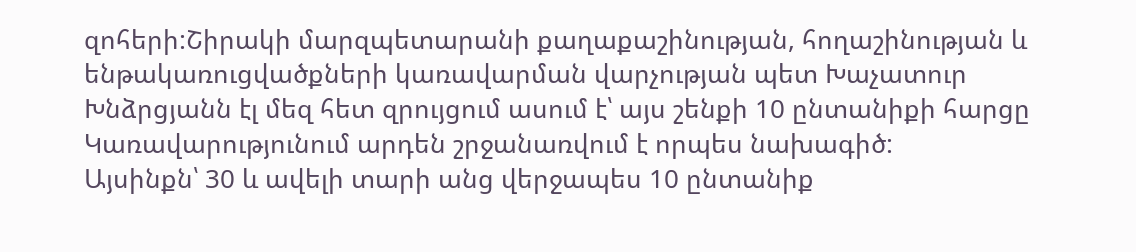զոհերի:Շիրակի մարզպետարանի քաղաքաշինության, հողաշինության և ենթակառուցվածքների կառավարման վարչության պետ Խաչատուր Խնձրցյանն էլ մեզ հետ զրույցում ասում է՝ այս շենքի 10 ընտանիքի հարցը Կառավարությունում արդեն շրջանառվում է որպես նախագիծ:
Այսինքն՝ 30 և ավելի տարի անց վերջապես 10 ընտանիք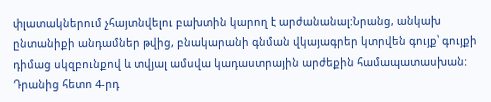փլատակներում չհայտնվելու բախտին կարող է արժանանալ:Նրանց, անկախ ընտանիքի անդամներ թվից, բնակարանի գնման վկայագրեր կտրվեն գույք՝ գույքի դիմաց սկզբունքով և տվյալ ամսվա կադաստրային արժեքին համապատասխան: Դրանից հետո 4-րդ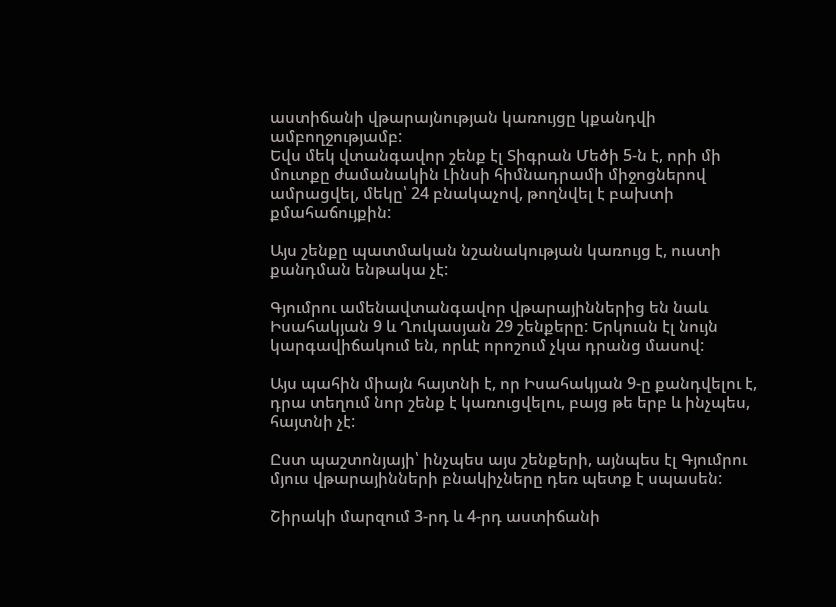աստիճանի վթարայնության կառույցը կքանդվի ամբողջությամբ:
Եվս մեկ վտանգավոր շենք էլ Տիգրան Մեծի 5-ն է, որի մի մուտքը ժամանակին Լինսի հիմնադրամի միջոցներով ամրացվել, մեկը՝ 24 բնակաչով, թողնվել է բախտի քմահաճույքին:

Այս շենքը պատմական նշանակության կառույց է, ուստի քանդման ենթակա չէ:

Գյումրու ամենավտանգավոր վթարայիններից են նաև Իսահակյան 9 և Ղուկասյան 29 շենքերը: Երկուսն էլ նույն կարգավիճակում են, որևէ որոշում չկա դրանց մասով:

Այս պահին միայն հայտնի է, որ Իսահակյան 9-ը քանդվելու է, դրա տեղում նոր շենք է կառուցվելու, բայց թե երբ և ինչպես, հայտնի չէ:

Ըստ պաշտոնյայի՝ ինչպես այս շենքերի, այնպես էլ Գյումրու մյուս վթարայինների բնակիչները դեռ պետք է սպասեն:

Շիրակի մարզում 3-րդ և 4-րդ աստիճանի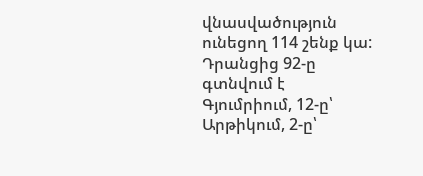վնասվածություն ունեցող 114 շենք կա: Դրանցից 92-ը գտնվում է Գյումրիում, 12-ը՝ Արթիկում, 2-ը՝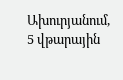Ախուրյանում, 5 վթարային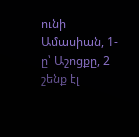ունի Ամասիան, 1-ը՝ Աշոցքը, 2 շենք էլ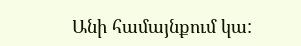Անի համայնքում կա: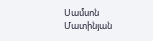Սամսոն Մատինյան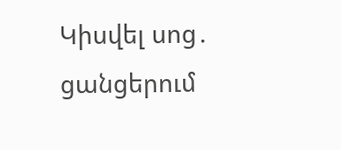Կիսվել սոց․ ցանցերում